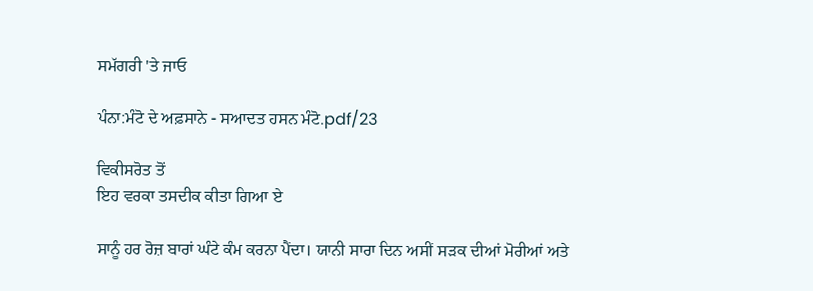ਸਮੱਗਰੀ 'ਤੇ ਜਾਓ

ਪੰਨਾ:ਮੰਟੋ ਦੇ ਅਫ਼ਸਾਨੇ - ਸਆਦਤ ਹਸਨ ਮੰਟੋ.pdf/23

ਵਿਕੀਸਰੋਤ ਤੋਂ
ਇਹ ਵਰਕਾ ਤਸਦੀਕ ਕੀਤਾ ਗਿਆ ਏ

ਸਾਨੂੰ ਹਰ ਰੋਜ਼ ਬਾਰਾਂ ਘੰਟੇ ਕੰਮ ਕਰਨਾ ਪੈਂਦਾ। ਯਾਨੀ ਸਾਰਾ ਦਿਨ ਅਸੀਂ ਸੜਕ ਦੀਆਂ ਮੋਰੀਆਂ ਅਤੇ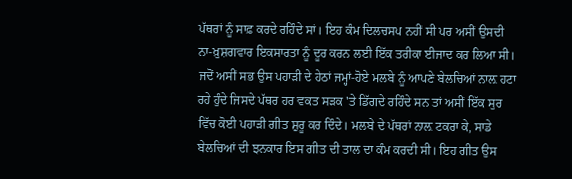ਪੱਥਰਾਂ ਨੂੰ ਸਾਫ਼ ਕਰਦੇ ਰਹਿੰਦੇ ਸਾਂ। ਇਹ ਕੰਮ ਦਿਲਚਸਪ ਨਹੀਂ ਸੀ ਪਰ ਅਸੀਂ ਉਸਦੀ ਨਾ-ਖ਼ੁਸ਼ਗਵਾਰ ਇਕਸਾਰਤਾ ਨੂੰ ਦੂਰ ਕਰਨ ਲਈ ਇੱਕ ਤਰੀਕਾ ਈਜਾਦ ਕਰ ਲਿਆ ਸੀ। ਜਦੋਂ ਅਸੀਂ ਸਭ ਉਸ ਪਹਾੜੀ ਦੇ ਹੇਠਾਂ ਜਮ੍ਹਾਂ-ਹੋਏ ਮਲਬੇ ਨੂੰ ਆਪਣੇ ਬੇਲਚਿਆਂ ਨਾਲ਼ ਹਟਾ ਰਹੇ ਹੁੰਦੇ ਜਿਸਦੇ ਪੱਥਰ ਹਰ ਵਕਤ ਸੜਕ 'ਤੇ ਡਿੱਗਦੇ ਰਹਿੰਦੇ ਸਨ ਤਾਂ ਅਸੀਂ ਇੱਕ ਸੁਰ ਵਿੱਚ ਕੋਈ ਪਹਾੜੀ ਗੀਤ ਸ਼ੁਰੂ ਕਰ ਦਿੰਦੇ। ਮਲਬੇ ਦੇ ਪੱਥਰਾਂ ਨਾਲ਼ ਟਕਰਾ ਕੇ, ਸਾਡੇ ਬੇਲਚਿਆਂ ਦੀ ਝਨਕਾਰ ਇਸ ਗੀਤ ਦੀ ਤਾਲ ਦਾ ਕੰਮ ਕਰਦੀ ਸੀ। ਇਹ ਗੀਤ ਉਸ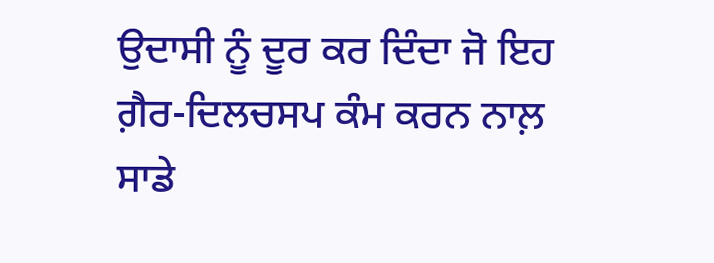ਉਦਾਸੀ ਨੂੰ ਦੂਰ ਕਰ ਦਿੰਦਾ ਜੋ ਇਹ ਗ਼ੈਰ-ਦਿਲਚਸਪ ਕੰਮ ਕਰਨ ਨਾਲ਼ ਸਾਡੇ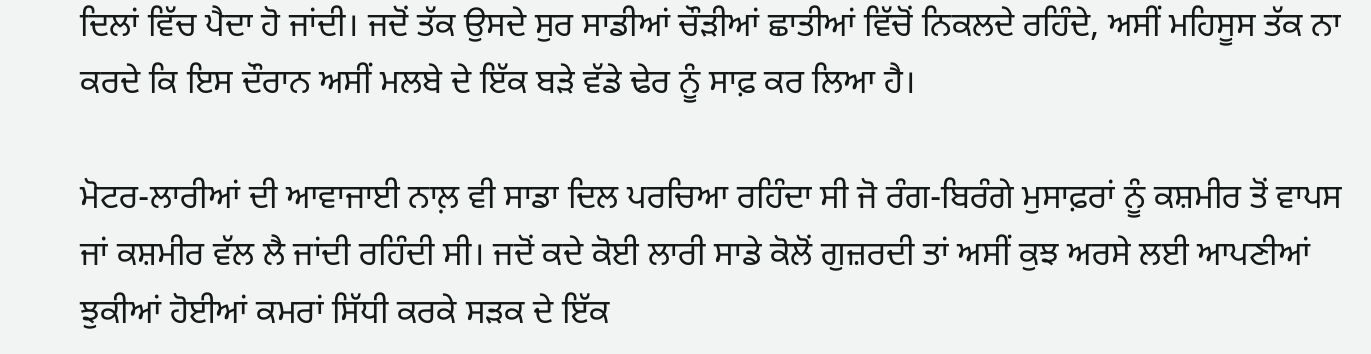ਦਿਲਾਂ ਵਿੱਚ ਪੈਦਾ ਹੋ ਜਾਂਦੀ। ਜਦੋਂ ਤੱਕ ਉਸਦੇ ਸੁਰ ਸਾਡੀਆਂ ਚੌੜੀਆਂ ਛਾਤੀਆਂ ਵਿੱਚੋਂ ਨਿਕਲਦੇ ਰਹਿੰਦੇ, ਅਸੀਂ ਮਹਿਸੂਸ ਤੱਕ ਨਾ ਕਰਦੇ ਕਿ ਇਸ ਦੌਰਾਨ ਅਸੀਂ ਮਲਬੇ ਦੇ ਇੱਕ ਬੜੇ ਵੱਡੇ ਢੇਰ ਨੂੰ ਸਾਫ਼ ਕਰ ਲਿਆ ਹੈ।

ਮੋਟਰ-ਲਾਰੀਆਂ ਦੀ ਆਵਾਜਾਈ ਨਾਲ਼ ਵੀ ਸਾਡਾ ਦਿਲ ਪਰਚਿਆ ਰਹਿੰਦਾ ਸੀ ਜੋ ਰੰਗ-ਬਿਰੰਗੇ ਮੁਸਾਫ਼ਰਾਂ ਨੂੰ ਕਸ਼ਮੀਰ ਤੋਂ ਵਾਪਸ ਜਾਂ ਕਸ਼ਮੀਰ ਵੱਲ ਲੈ ਜਾਂਦੀ ਰਹਿੰਦੀ ਸੀ। ਜਦੋਂ ਕਦੇ ਕੋਈ ਲਾਰੀ ਸਾਡੇ ਕੋਲੋਂ ਗੁਜ਼ਰਦੀ ਤਾਂ ਅਸੀਂ ਕੁਝ ਅਰਸੇ ਲਈ ਆਪਣੀਆਂ ਝੁਕੀਆਂ ਹੋਈਆਂ ਕਮਰਾਂ ਸਿੱਧੀ ਕਰਕੇ ਸੜਕ ਦੇ ਇੱਕ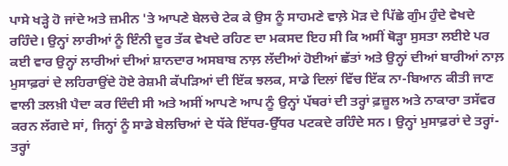ਪਾਸੇ ਖੜ੍ਹੇ ਹੋ ਜਾਂਦੇ ਅਤੇ ਜ਼ਮੀਨ 'ਤੇ ਆਪਣੇ ਬੇਲਚੇ ਟੇਕ ਕੇ ਉਸ ਨੂੰ ਸਾਹਮਣੇ ਵਾਲ਼ੇ ਮੋੜ ਦੇ ਪਿੱਛੇ ਗੁੰਮ ਹੁੰਦੇ ਵੇਖਦੇ ਰਹਿੰਦੇ। ਉਨ੍ਹਾਂ ਲਾਰੀਆਂ ਨੂੰ ਇੰਨੀ ਦੂਰ ਤੱਕ ਵੇਖਦੇ ਰਹਿਣ ਦਾ ਮਕਸਦ ਇਹ ਸੀ ਕਿ ਅਸੀਂ ਥੋੜ੍ਹਾ ਸੁਸਤਾ ਲਈਏ ਪਰ ਕਈ ਵਾਰ ਉਨ੍ਹਾਂ ਲਾਰੀਆਂ ਦੀਆਂ ਸ਼ਾਨਦਾਰ ਅਸਬਾਬ ਨਾਲ਼ ਲੱਦੀਆਂ ਹੋਈਆਂ ਛੱਤਾਂ ਅਤੇ ਉਨ੍ਹਾਂ ਦੀਆਂ ਬਾਰੀਆਂ ਨਾਲ਼ ਮੁਸਾਫ਼ਰਾਂ ਦੇ ਲਹਿਰਾਉਂਦੇ ਹੋਏ ਰੇਸ਼ਮੀ ਕੱਪੜਿਆਂ ਦੀ ਇੱਕ ਝਲਕ, ਸਾਡੇ ਦਿਲਾਂ ਵਿੱਚ ਇੱਕ ਨਾ-ਬਿਆਨ ਕੀਤੀ ਜਾਣ ਵਾਲੀ ਤਲਖ਼ੀ ਪੈਦਾ ਕਰ ਦਿੰਦੀ ਸੀ ਅਤੇ ਅਸੀਂ ਆਪਣੇ ਆਪ ਨੂੰ ਉਨ੍ਹਾਂ ਪੱਥਰਾਂ ਦੀ ਤਰ੍ਹਾਂ ਫ਼ਜ਼ੂਲ ਅਤੇ ਨਾਕਾਰਾ ਤਸੱਵਰ ਕਰਨ ਲੱਗਦੇ ਸਾਂ, ਜਿਨ੍ਹਾਂ ਨੂੰ ਸਾਡੇ ਬੇਲਚਿਆਂ ਦੇ ਧੱਕੇ ਇੱਧਰ-ਉੱਧਰ ਪਟਕਦੇ ਰਹਿੰਦੇ ਸਨ। ਉਨ੍ਹਾਂ ਮੁਸਾਫ਼ਰਾਂ ਦੇ ਤਰ੍ਹਾਂ-ਤਰ੍ਹਾਂ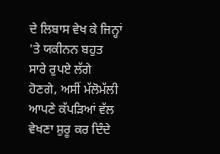ਦੇ ਲਿਬਾਸ ਵੇਖ ਕੇ ਜਿਨ੍ਹਾਂ 'ਤੇ ਯਕੀਨਨ ਬਹੁਤ ਸਾਰੇ ਰੁਪਏ ਲੱਗੇ ਹੋਣਗੇ, ਅਸੀਂ ਮੱਲੋਮੱਲੀ ਆਪਣੇ ਕੱਪੜਿਆਂ ਵੱਲ ਵੇਖਣਾ ਸ਼ੁਰੂ ਕਰ ਦਿੰਦੇ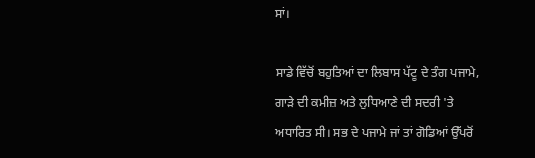ਸਾਂ।

ਸਾਡੇ ਵਿੱਚੋਂ ਬਹੁਤਿਆਂ ਦਾ ਲਿਬਾਸ ਪੱਟੂ ਦੇ ਤੰਗ ਪਜਾਮੇ, ਗਾੜੇ ਦੀ ਕਮੀਜ਼ ਅਤੇ ਲੁਧਿਆਣੇ ਦੀ ਸਦਰੀ 'ਤੇ ਅਧਾਰਿਤ ਸੀ। ਸਭ ਦੇ ਪਜਾਮੇ ਜਾਂ ਤਾਂ ਗੋਡਿਆਂ ਉੱਪਰੋਂ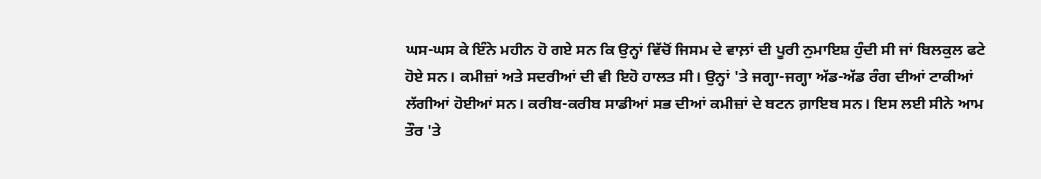ਘਸ-ਘਸ ਕੇ ਇੰਨੇ ਮਹੀਨ ਹੋ ਗਏ ਸਨ ਕਿ ਉਨ੍ਹਾਂ ਵਿੱਚੋਂ ਜਿਸਮ ਦੇ ਵਾਲ਼ਾਂ ਦੀ ਪੂਰੀ ਨੁਮਾਇਸ਼ ਹੁੰਦੀ ਸੀ ਜਾਂ ਬਿਲਕੁਲ ਫਟੇ ਹੋਏ ਸਨ। ਕਮੀਜ਼ਾਂ ਅਤੇ ਸਦਰੀਆਂ ਦੀ ਵੀ ਇਹੋ ਹਾਲਤ ਸੀ। ਉਨ੍ਹਾਂ 'ਤੇ ਜਗ੍ਹਾ-ਜਗ੍ਹਾ ਅੱਡ-ਅੱਡ ਰੰਗ ਦੀਆਂ ਟਾਕੀਆਂ ਲੱਗੀਆਂ ਹੋਈਆਂ ਸਨ। ਕਰੀਬ-ਕਰੀਬ ਸਾਡੀਆਂ ਸਭ ਦੀਆਂ ਕਮੀਜ਼ਾਂ ਦੇ ਬਟਨ ਗ਼ਾਇਬ ਸਨ। ਇਸ ਲਈ ਸੀਨੇ ਆਮ ਤੌਰ 'ਤੇ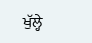ਖੁੱਲ੍ਹੇ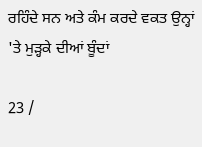ਰਹਿੰਦੇ ਸਨ ਅਤੇ ਕੰਮ ਕਰਦੇ ਵਕਤ ਉਨ੍ਹਾਂ 'ਤੇ ਮੁੜ੍ਹਕੇ ਦੀਆਂ ਬੂੰਦਾਂ

23 /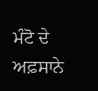ਮੰਟੋ ਦੇ ਅਫ਼ਸਾਨੇ